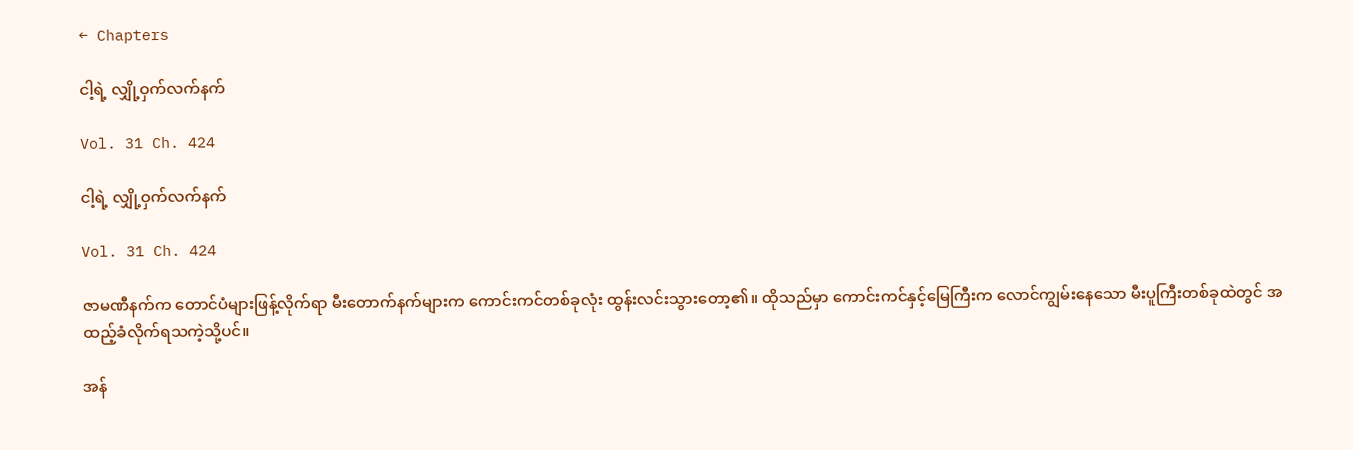← Chapters

ငါ့ရဲ့ လျှို့ဝှက်လက်နက်

Vol. 31 Ch. 424

ငါ့ရဲ့ လျှို့ဝှက်လက်နက်

Vol. 31 Ch. 424

ဇာမဏီနက်က တောင်ပံများဖြန့်လိုက်ရာ မီးတောက်နက်များက ကောင်းကင်တစ်ခုလုံး ထွန်းလင်းသွားတော့၏။ ထိုသည်မှာ ကောင်းကင်နှင့်မြေကြီးက လောင်ကျွမ်းနေသော မီးပူကြီးတစ်ခုထဲတွင် အထည့်ခံလိုက်ရသကဲ့သို့ပင်။

အန်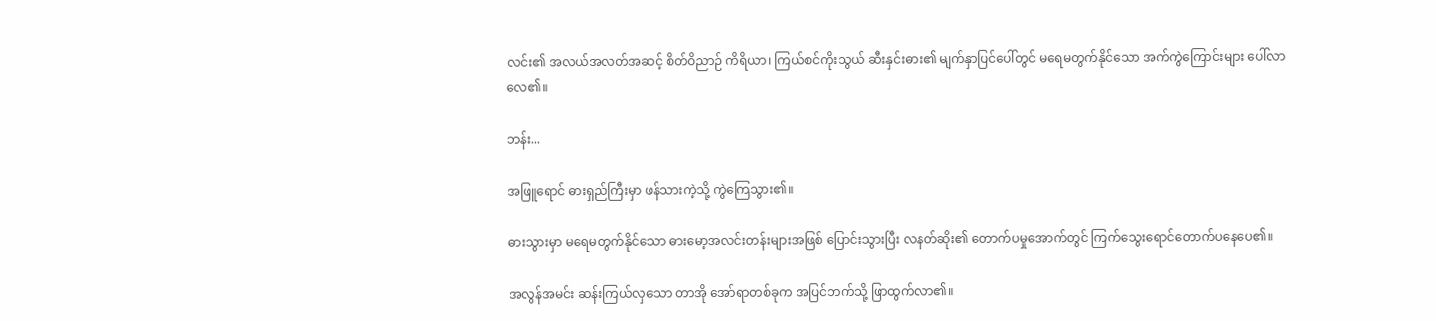လင်း၏ အလယ်အလတ်အဆင့် စိတ်ဝိညာဉ် ကိရိယာ၊ ကြယ်စင်ကိုးသွယ် ဆီးနှင်းဓား၏ မျက်နှာပြင်ပေါ်တွင် မရေမတွက်နိုင်သော အက်ကွဲကြောင်းများ ပေါ်လာလေ၏။

ဘန်း...

အဖြူရောင် ဓားရှည်ကြီးမှာ ဖန်သားကဲ့သို့ ကွဲကြေသွား၏။

ဓားသွားမှာ မရေမတွက်နိုင်သော ဓားမော့အလင်းတန်းများအဖြစ် ပြောင်းသွားပြီး လနတ်ဆိုး၏ တောက်ပမှုအောက်တွင် ကြက်သွေးရောင်တောက်ပနေပေ၏။

အလွန်အမင်း ဆန်းကြယ်လှသော တာအို အော်ရာတစ်ခုက အပြင်ဘက်သို့ ဖြာထွက်လာ၏။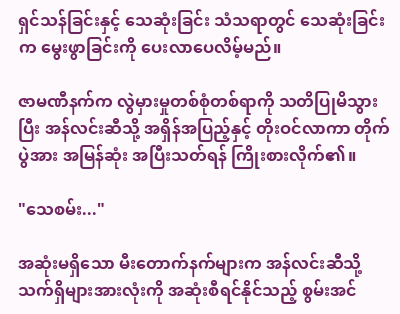ရှင်သန်ခြင်းနှင့် သေဆုံးခြင်း သံသရာတွင် သေဆုံးခြင်းက မွေးဖွာခြင်းကို ပေးလာပေလိမ့်မည်။

ဇာမဏီနက်က လွဲမှားမှုတစ်စုံတစ်ရာကို သတိပြုမိသွားပြီး အန်လင်းဆီသို့ အရှိန်အပြည့်နှင့် တိုးဝင်လာကာ တိုက်ပွဲအား အမြန်ဆုံး အပြီးသတ်ရန် ကြိုးစားလိုက်၏။

"သေစမ်း..."

အဆုံးမရှိသော မီးတောက်နက်များက အန်လင်းဆီသို့ သက်ရှိများအားလုံးကို အဆုံးစီရင်နိုင်သည့် စွမ်းအင်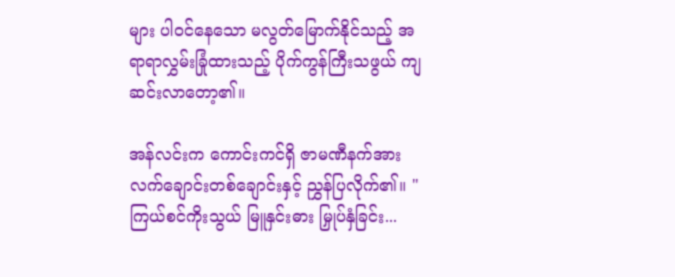များ ပါဝင်နေသော မလွတ်မြောက်နိုင်သည့် အရာရာလွှမ်းခြုံထားသည့် ပိုက်ကွန်ကြီးသဖွယ် ကျဆင်းလာတော့၏။

အန်လင်းက ကောင်းကင်ရှိ ဇာမဏီနက်အား လက်ချောင်းတစ်ချောင်းနှင့် ညွှန်ပြလိုက်၏။ "ကြယ်စင်ကိုးသွယ် မြူနှင်းဓား မြှုပ်နှံခြင်း...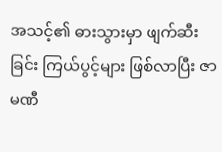အသင့်၏ ဓားသွားမှာ ဖျက်ဆီးခြင်း ကြယ်ပွင့်များ ဖြစ်လာပြီး ဇာမဏီ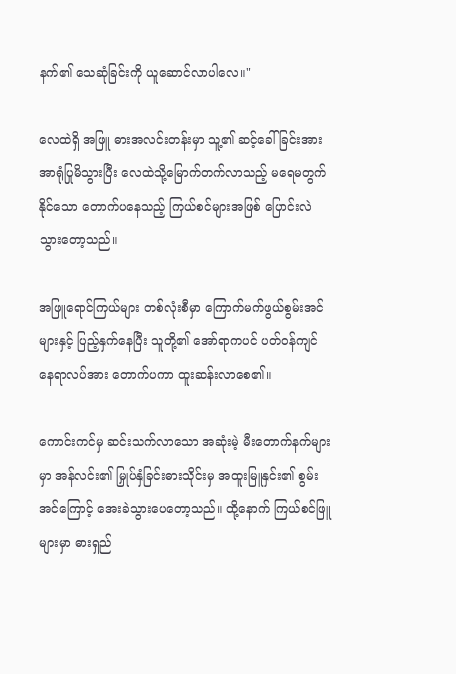နက်၏ သေဆုံခြင်းကို ယူဆောင်လာပါလေ။"

လေထဲရှိ အဖြူ ဓားအလင်းတန်းမှာ သူ့၏ ဆင့်ခေါ်ခြင်းအား အာရုံပြုမိသွားပြီး လေထဲသို့မြောက်တက်လာသည့် မရေမတွက်နိုင်သော တောက်ပနေသည့် ကြယ်စင်များအဖြစ် ပြောင်းလဲသွားတော့သည်။

အဖြူရောင်ကြယ်များ တစ်လုံးစီမှာ ကြောက်မက်ဖွယ်စွမ်းအင်များနှင့် ပြည့်နှက်နေပြီး သူတို့၏ အော်ရာကပင် ပတ်ဝန်ကျင် နေရာလပ်အား တောက်ပကာ ထူးဆန်းလာစေ၏။

ကောင်းကင်မှ ဆင်းသက်လာသော အဆုံးမဲ့ မီးတောက်နက်များမှာ အန်လင်း၏ မြှုပ်နှံခြင်းဓားသိုင်းမှ အထူးမြူနှင်း၏ စွမ်းအင်ကြောင့် အေးခဲသွားပေတော့သည်။ ထို့နောက် ကြယ်စင်ဖြူများမှာ ဓားရှည်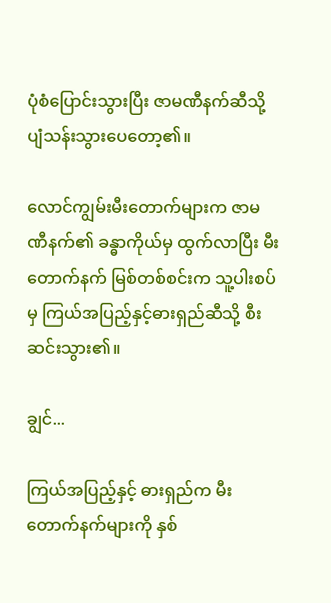ပုံစံပြောင်းသွားပြီး ဇာမဏီနက်ဆီသို့ ပျံသန်းသွားပေတော့၏။

လောင်ကျွမ်းမီးတောက်များက ဇာမဏီနက်၏ ခန္ဓာကိုယ်မှ ထွက်လာပြီး မီးတောက်နက် မြစ်တစ်စင်းက သူ့ပါးစပ်မှ ကြယ်အပြည့်နှင့်ဓားရှည်ဆီသို့ စီးဆင်းသွား၏။

ချွင်...

ကြယ်အပြည့်နှင့် ဓားရှည်က မီးတောက်နက်များကို နှစ်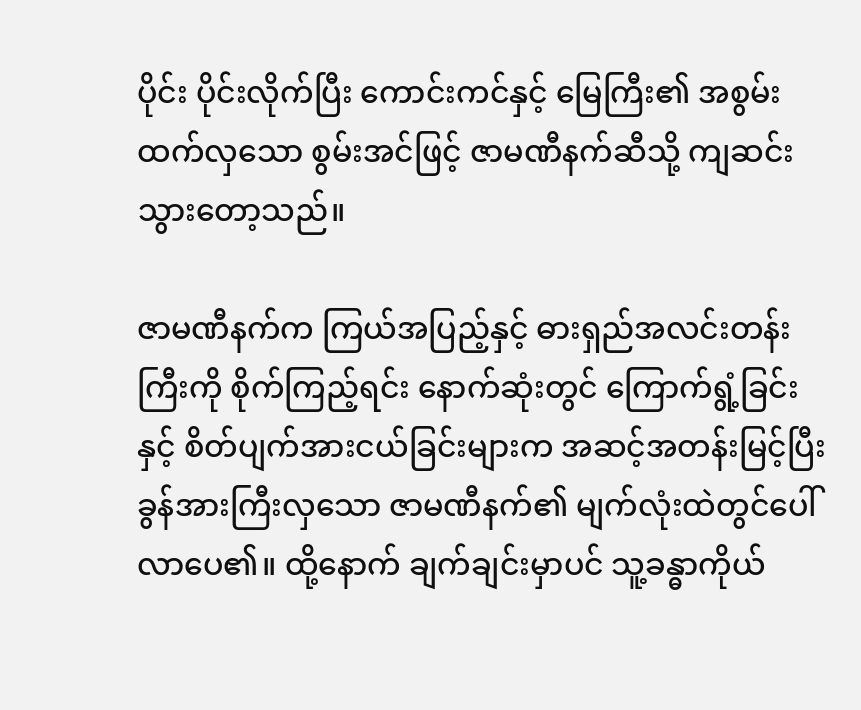ပိုင်း ပိုင်းလိုက်ပြီး ကောင်းကင်နှင့် မြေကြီး၏ အစွမ်းထက်လှသော စွမ်းအင်ဖြင့် ဇာမဏီနက်ဆီသို့ ကျဆင်းသွားတော့သည်။

ဇာမဏီနက်က ကြယ်အပြည့်နှင့် ဓားရှည်အလင်းတန်းကြီးကို စိုက်ကြည့်ရင်း နောက်ဆုံးတွင် ကြောက်ရွံ့ခြင်းနှင့် စိတ်ပျက်အားငယ်ခြင်းများက အဆင့်အတန်းမြင့်ပြီး ခွန်အားကြီးလှသော ဇာမဏီနက်၏ မျက်လုံးထဲတွင်ပေါ်လာပေ၏။ ထို့နောက် ချက်ချင်းမှာပင် သူ့ခန္ဓာကိုယ်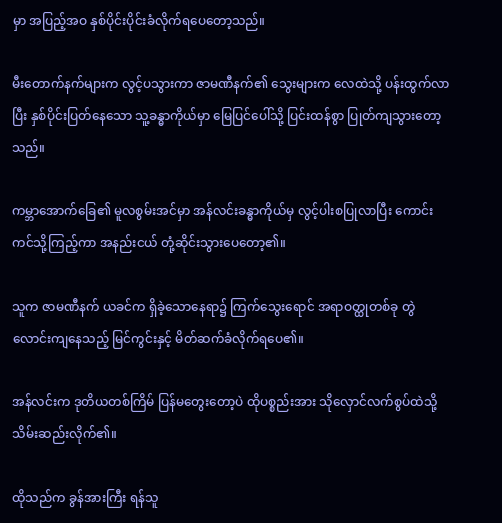မှာ အပြည့်အဝ နှစ်ပိုင်းပိုင်းခံလိုက်ရပေတော့သည်။

မီးတောက်နက်များက လွင့်ပသွားကာ ဇာမဏီနက်၏ သွေးများက လေထဲသို့ ပန်းထွက်လာပြီး နှစ်ပိုင်းပြတ်နေသော သူ့ခန္ဓာကိုယ်မှာ မြေပြင်ပေါ်သို့ ပြင်းထန်စွာ ပြုတ်ကျသွားတော့သည်။

ကမ္ဘာအောက်ခြေ၏ မူလစွမ်းအင်မှာ အန်လင်းခန္ဓာကိုယ်မှ လွင့်ပါးစပြုလာပြီး ကောင်းကင်သို့ကြည့်ကာ အနည်းငယ် တုံ့ဆိုင်းသွားပေတော့၏။

သူက ဇာမဏီနက် ယခင်က ရှိခဲ့သောနေရာ၌ ကြက်သွေးရောင် အရာဝတ္ထုတစ်ခု တွဲလောင်းကျနေသည့် မြင်ကွင်းနှင့် မိတ်ဆက်ခံလိုက်ရပေ၏။

အန်လင်းက ဒုတိယတစ်ကြိမ် ပြန်မတွေးတော့ပဲ ထိုပစ္စည်းအား သိုလှောင်လက်စွပ်ထဲသို့ သိမ်းဆည်းလိုက်၏။

ထိုသည်က ခွန်အားကြီး ရန်သူ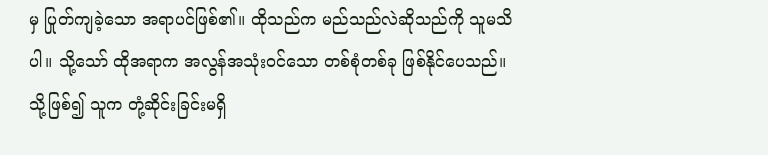မှ ပြုတ်ကျခဲ့သော အရာပင်ဖြစ်၏။ ထိုသည်က မည်သည်လဲဆိုသည်ကို သူမသိပါ။ သို့သော် ထိုအရာက အလွန်အသုံးဝင်သော တစ်စုံတစ်ခု ဖြစ်နိုင်ပေသည်။ သို့ဖြစ်၍ သူက တုံ့ဆိုင်းခြင်းမရှိ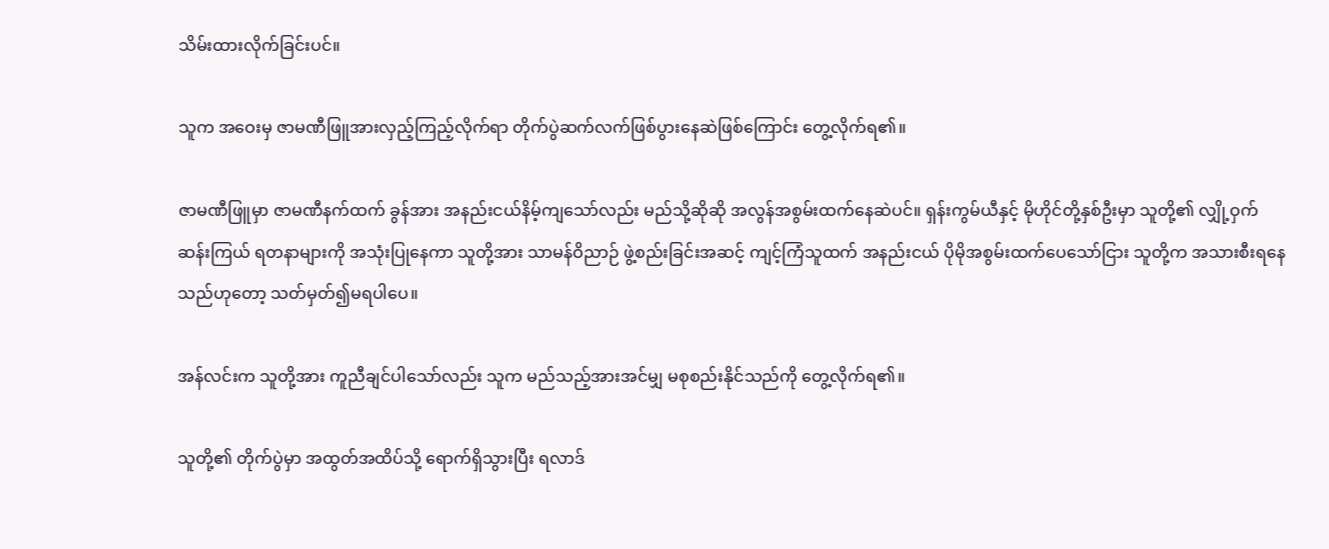သိမ်းထားလိုက်ခြင်းပင်။

သူက အဝေးမှ ဇာမဏီဖြူအားလှည့်ကြည့်လိုက်ရာ တိုက်ပွဲဆက်လက်ဖြစ်ပွားနေဆဲဖြစ်ကြောင်း တွေ့လိုက်ရ၏။

ဇာမဏီဖြူမှာ ဇာမဏီနက်ထက် ခွန်အား အနည်းငယ်နိမ့်ကျသော်လည်း မည်သို့ဆိုဆို အလွန်အစွမ်းထက်နေဆဲပင်။ ရှန်းကွမ်ယီနှင့် မိုဟိုင်တို့နှစ်ဦးမှာ သူတို့၏ လျှို့ဝှက်ဆန်းကြယ် ရတနာများကို အသုံးပြုနေကာ သူတို့အား သာမန်ဝိညာဉ် ဖွဲ့စည်းခြင်းအဆင့် ကျင့်ကြံသူထက် အနည်းငယ် ပိုမိုအစွမ်းထက်ပေသော်ငြား သူတို့က အသားစီးရနေသည်ဟုတော့ သတ်မှတ်၍မရပါပေ။

အန်လင်းက သူတို့အား ကူညီချင်ပါသော်လည်း သူက မည်သည့်အားအင်မျှ မစုစည်းနိုင်သည်ကို တွေ့လိုက်ရ၏။

သူတို့၏ တိုက်ပွဲမှာ အထွတ်အထိပ်သို့ ရောက်ရှိသွားပြီး ရလာဒ်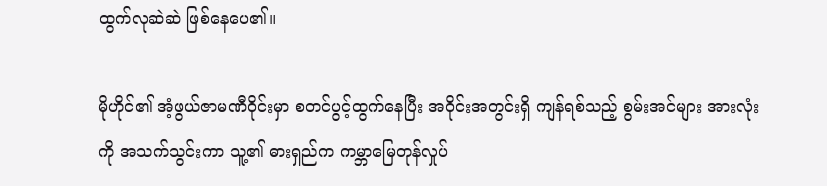ထွက်လုဆဲဆဲ ဖြစ်နေပေ၏။

မိုဟိုင်၏ အံ့ဖွယ်ဇာမဏီဝိုင်းမှာ စတင်ပွင့်ထွက်နေပြီး အဝိုင်းအတွင်းရှိ ကျန်ရစ်သည့် စွမ်းအင်များ အားလုံးကို အသက်သွင်းကာ သူ့၏ ဓားရှည်က ကမ္ဘာမြေတုန်လှုပ်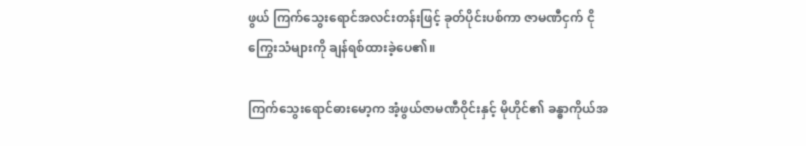ဖွယ် ကြက်သွေးရောင်အလင်းတန်းဖြင့် ခုတ်ပိုင်းပစ်ကာ ဇာမဏီငှက် ငိုကြွေးသံများကို ချန်ရစ်ထားခဲ့ပေ၏။

ကြက်သွေးရောင်ဓားမော့က အံ့ဖွယ်ဇာမဏီဝိုင်းနှင့် မိုဟိုင်၏ ခန္ဓာကိုယ်အ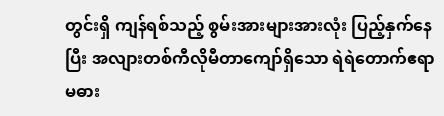တွင်းရှိ ကျန်ရစ်သည့် စွမ်းအားများအားလုံး ပြည့်နှက်နေပြီး အလျားတစ်ကီလိုမီတာကျော်ရှိသော ရဲရဲတောက်ဧရာမဓား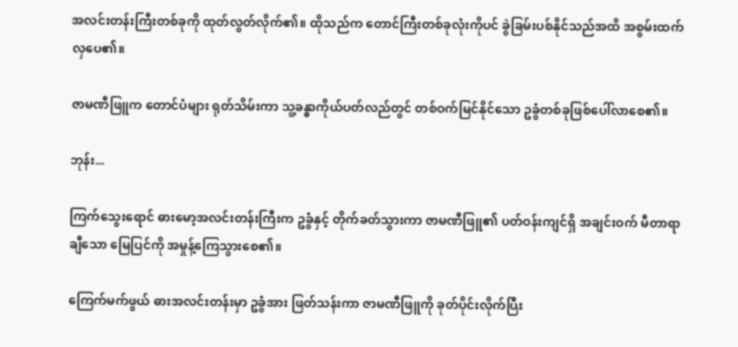အလင်းတန်းကြီးတစ်ခုကို ထုတ်လွတ်လိုက်၏။ ထိုသည်က တောင်ကြီးတစ်ခုလုံးကိုပင် ခွဲခြမ်းပစ်နိုင်သည်အထိ အစွမ်းထက်လှပေ၏။

ဇာမဏီဖြူက တောင်ပံများ ရုတ်သိမ်းကာ သူ့ခန္ဓာကိုယ်ပတ်လည်တွင် တစ်ဝက်မြင်နိုင်သော ဥခွံတစ်ခုဖြစ်ပေါ်လာစေ၏။

ဘုန်း...

ကြက်သွေးရောင် ဓားမော့အလင်းတန်းကြီးက ဥခွံနှင့် တိုက်ခတ်သွားကာ ဇာမဏီဖြူ၏ ပတ်ဝန်းကျင်ရှိ အချင်းဝက် မီတာရာချီသော မြေပြင်ကို အမှုန့်ကြေသွားစေ၏။

ကြေက်မက်ဖွယ် ဓားအလင်းတန်းမှာ ဥခွံအား ဖြတ်သန်းကာ ဇာမဏီဖြူကို ခုတ်ပိုင်းလိုက်ပြီး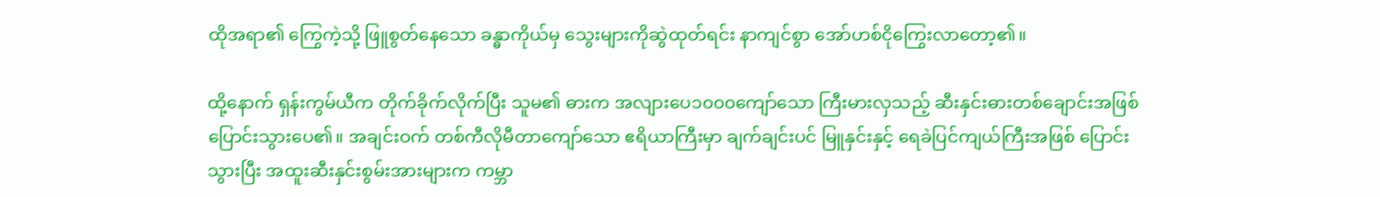ထိုအရာ၏ ကြွေကဲ့သို့ ဖြူစွတ်နေသော ခန္ဓာကိုယ်မှ သွေးများကိုဆွဲထုတ်ရင်း နာကျင်စွာ အော်ဟစ်ငိုကြွေးလာတော့၏။

ထို့နောက် ရှန်းကွမ်ယီက တိုက်ခိုက်လိုက်ပြီး သူမ၏ ဓားက အလျားပေ၁၀၀၀ကျော်သော ကြီးမားလှသည့် ဆီးနှင်းဓားတစ်ချောင်းအဖြစ် ပြောင်းသွားပေ၏။ အချင်းဝက် တစ်ကီလိုမီတာကျော်သော ဧရိယာကြီးမှာ ချက်ချင်းပင် မြူနှင်းနှင့် ရေခဲပြင်ကျယ်ကြီးအဖြစ် ပြောင်းသွားပြီး အထူးဆီးနှင်းစွမ်းအားများက ကမ္ဘာ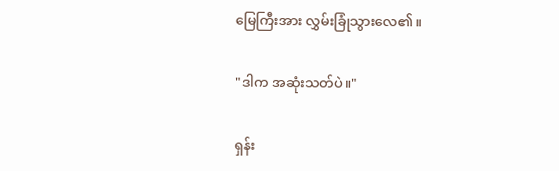မြေကြီးအား လွှမ်းခြုံသွားလေ၏။

"ဒါက အဆုံးသတ်ပဲ။"

ရှန်း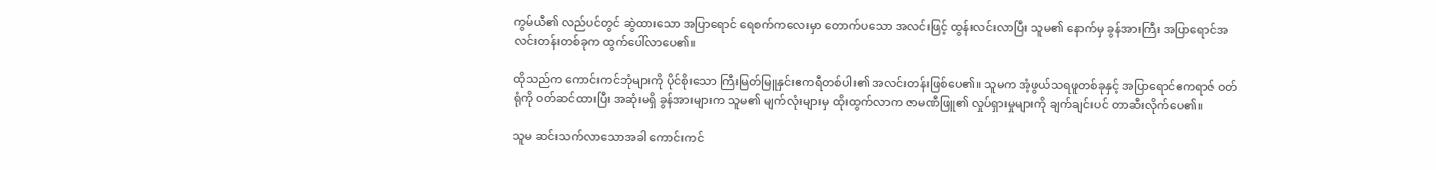ကွမ်ယီ၏ လည်ပင်တွင် ဆွဲထားသော အပြာရောင် ရေစက်ကလေးမှာ တောက်ပသော အလင်းဖြင့် ထွန်းလင်းလာပြီး သူမ၏ နောက်မှ ခွန်အားကြီး အပြာရောင်အလင်းတန်းတစ်ခုက ထွက်ပေါ်လာပေ၏။

ထိုသည်က ကောင်းကင်ဘုံများကို ပိုင်စိုးသော ကြီးမြတ်မြူနှင်းဧကရီတစ်ပါး၏ အလင်းတန်းဖြစ်ပေ၏။ သူမက အံ့ဖွယ်သရဖူတစ်ခုနှင့် အပြာရောင်ဧကရာဇ် ဝတ်ရုံကို ဝတ်ဆင်ထားပြီး အဆုံးမရှိ ခွန်အားများက သူမ၏ မျက်လုံးများမှ ထိုးထွက်လာက ဇာမဏီဖြူ၏ လှုပ်ရှားမှုများကို ချက်ချင်းပင် တာဆီးလိုက်ပေ၏။

သူမ ဆင်းသက်လာသောအခါ ကောင်းကင်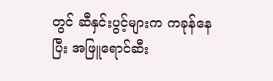တွင် ဆီနှင်းပွင့်များက ကခုန်နေပြီး အဖြူရောင်ဆီး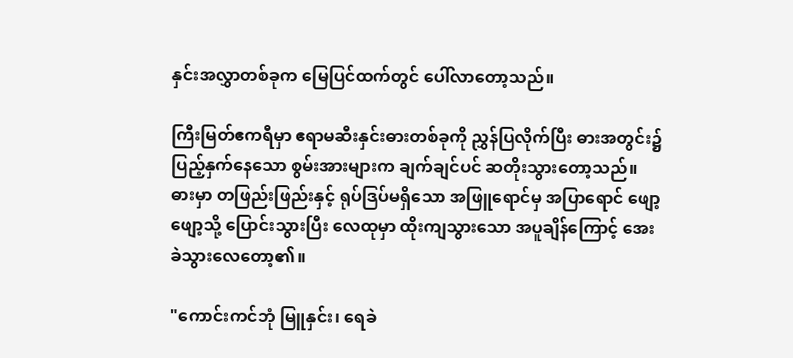နှင်းအလွှာတစ်ခုက မြေပြင်ထက်တွင် ပေါ်လာတော့သည်။

ကြီးမြတ်ဧကရီမှာ ဧရာမဆီးနှင်းဓားတစ်ခုကို ညွှန်ပြလိုက်ပြီး ဓားအတွင်း၌ ပြည့်နှက်နေသော စွမ်းအားများက ချက်ချင်ပင် ဆတိုးသွားတော့သည်။ ဓားမှာ တဖြည်းဖြည်းနှင့် ရုပ်ဒြပ်မရှိသော အဖြူရောင်မှ အပြာရောင် ဖျော့ဖျော့သို့ ပြောင်းသွားပြီး လေထုမှာ ထိုးကျသွားသော အပူချိန်ကြောင့် အေးခဲသွားလေတော့၏။

"ကောင်းကင်ဘုံ မြူနှင်း၊ ရေခဲ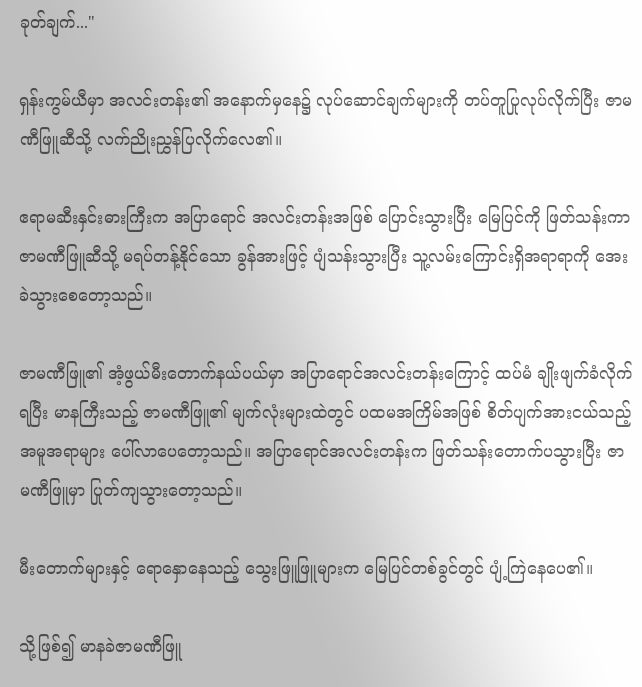ခုတ်ချက်..."

ရှန်းကွမ်ယီမှာ အလင်းတန်း၏ အနောက်မှနေ၌ လုပ်ဆောင်ချက်များကို တပ်တူပြုလုပ်လိုက်ပြီး ဇာမဏီဖြူဆီသို့ လက်ညိုးညွှန်ပြလိုက်လေ၏။

ဧရာမဆီးနှင်းဓားကြီးက အပြာရောင် အလင်းတန်းအဖြစ် ပြောင်းသွားပြီး မြေပြင်ကို ဖြတ်သန်းကာ ဇာမဏီဖြူဆီသို့ မရပ်တန့်နိုင်သော ခွန်အားဖြင့် ပျံသန်းသွားပြီး သူ့လမ်းကြောင်းရှိအရာရာကို အေးခဲသွားစေတော့သည်။

ဇာမဏီဖြူ၏ အံ့ဖွယ်မီးတောက်နယ်ပယ်မှာ အပြာရောင်အလင်းတန်းကြောင့် ထပ်မံ ချိုးဖျက်ခံလိုက်ရပြီး မာနကြီးသည့် ဇာမဏီဖြူ၏ မျက်လုံးများထဲတွင် ပထမအကြိမ်အဖြစ် စိတ်ပျက်အားငယ်သည့်အမူအရာများ ပေါ်လာပေတော့သည်။ အပြာရောင်အလင်းတန်းက ဖြတ်သန်းတောက်ပသွားပြီး ဇာမဏီဖြူမှာ ပြုတ်ကျသွားတော့သည်။

မီးတောက်များနှင့် ရောနှောနေသည့် သွေးဖြူဖြူများက မြေပြင်တစ်ခွင်တွင် ပျံ့ကြဲနေပေ၏။

သို့ဖြစ်၍ မာနခဲဇာမဏီဖြူ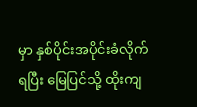မှာ နှစ်ပိုင်းအပိုင်းခံလိုက်ရပြီး မြေပြင်သို့ ထိုးကျ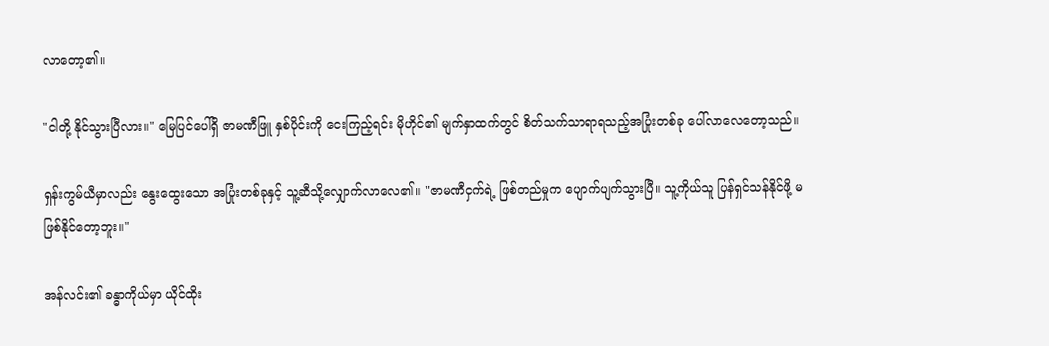လာတော့၏။

"ငါတို့ နိုင်သွားပြီလား။" မြေပြင်ပေါ်ရှိ ဇာမဏီဖြူ နှစ်ပိုင်းကို ငေးကြည့်ရင်း မိုဟိုင်၏ မျက်နှာထက်တွင် စိတ်သက်သာရာရသည့်အပြုံးတစ်ခု ပေါ်လာလေတော့သည်။

ရှန်းကွမ်ယီမှာလည်း နွေးထွေးသော အပြုံးတစ်ခုနှင့် သူ့ဆီသို့လျှောက်လာလေ၏။ "ဇာမဏီငှက်ရဲ့ ဖြစ်တည်မှုက ပျောက်ပျက်သွားပြီ။ သူ့ကိုယ်သူ ပြန်ရှင်သန်နိုင်ဖို့ မဖြစ်နိုင်တော့ဘူး။"

အန်လင်း၏ ခန္ဓာကိုယ်မှာ ယိုင်ထိုး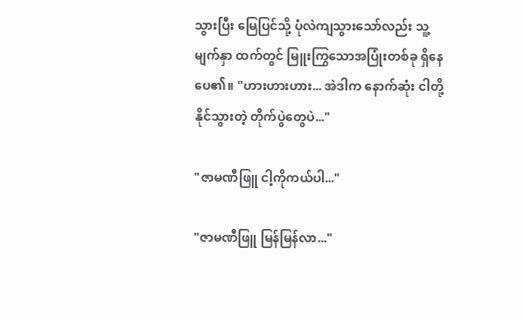သွားပြီး မြေပြင်သို့ ပုံလဲကျသွားသော်လည်း သူ့မျက်နှာ ထက်တွင် မြူးကြွသောအပြုံးတစ်ခု ရှိနေပေ၏။ "ဟားဟားဟား... အဲဒါက နောက်ဆုံး ငါတို့နိုင်သွားတဲ့ တိုက်ပွဲတွေပဲ..."

"ဇာမဏီဖြူ ငါ့ကိုကယ်ပါ..."

"ဇာမဏီဖြူ မြန်မြန်လာ..."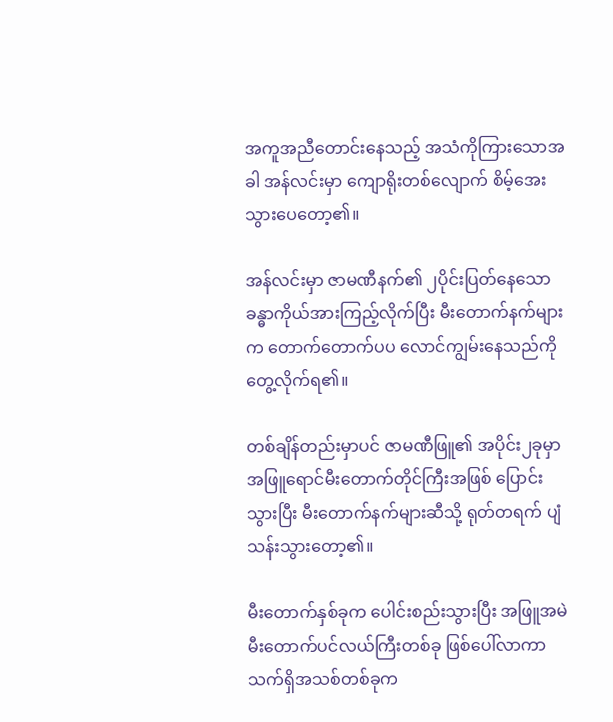အကူအညီတောင်းနေသည့် အသံကိုကြားသောအခါ အန်လင်းမှာ ကျောရိုးတစ်လျောက် စိမ့်အေးသွားပေတော့၏။

အန်လင်းမှာ ဇာမဏီနက်၏ ၂ပိုင်းပြတ်နေသော ခန္ဓာကိုယ်အားကြည့်လိုက်ပြီး မီးတောက်နက်များက တောက်တောက်ပပ လောင်ကျွမ်းနေသည်ကို တွေ့လိုက်ရ၏။

တစ်ချိန်တည်းမှာပင် ဇာမဏီဖြူ၏ အပိုင်း၂ခုမှာ အဖြူရောင်မီးတောက်တိုင်ကြီးအဖြစ် ပြောင်းသွားပြီး မီးတောက်နက်များဆီသို့ ရုတ်တရက် ပျံသန်းသွားတော့၏။

မီးတောက်နှစ်ခုက ပေါင်းစည်းသွားပြီး အဖြူအမဲ မီးတောက်ပင်လယ်ကြီးတစ်ခု ဖြစ်ပေါ်လာကာ သက်ရှိအသစ်တစ်ခုက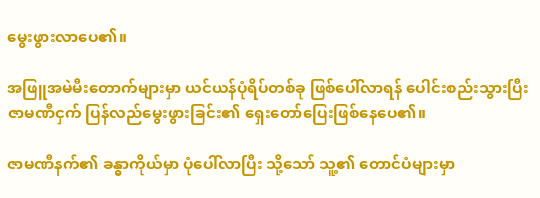မွေးဖွားလာပေ၏။

အဖြူအမဲမီးတောက်များမှာ ယင်ယန်ပုံရိပ်တစ်ခု ဖြစ်ပေါ်လာရန် ပေါင်းစည်းသွားပြီး ဇာမဏီငှက် ပြန်လည်မွေးဖွားခြင်း၏ ရှေးတော်ပြေးဖြစ်နေပေ၏။

ဇာမဏီနက်၏ ခန္ဓာကိုယ်မှာ ပုံပေါ်လာပြီး သို့သော် သူ့၏ တောင်ပံများမှာ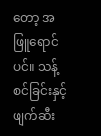တော့ အဖြူရောင်ပင်။ သန့်စင်ခြင်းနှင့် ဖျက်ဆီး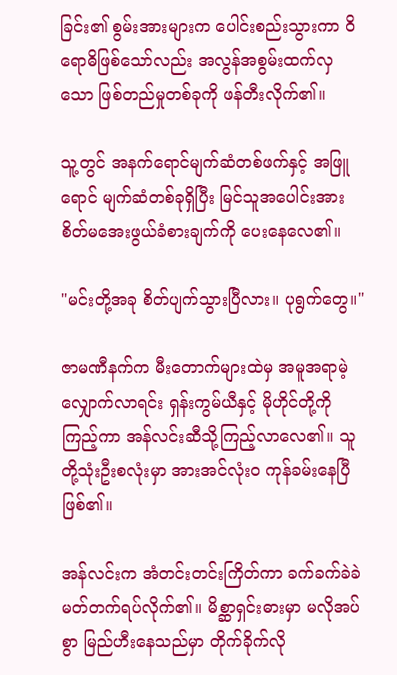ခြင်း၏ စွမ်းအားများက ပေါင်းစည်းသွားကာ ဝိရောဓိဖြစ်သော်လည်း အလွန်အစွမ်းထက်လှသော ဖြစ်တည်မှုတစ်ခုကို ဖန်တီးလိုက်၏။

သူ့တွင် အနက်ရောင်မျက်ဆံတစ်ဖက်နှင့် အဖြူရောင် မျက်ဆံတစ်ခုရှိပြီး မြင်သူအပေါင်းအား စိတ်မအေးဖွယ်ခံစားချက်ကို ပေးနေလေ၏။

"မင်းတို့အခု စိတ်ပျက်သွားပြီလား။ ပုရွက်တွေ။"

ဇာမဏီနက်က မီးတောက်များထဲမှ အမူအရာမဲ့ လျှောက်လာရင်း ရှန်းကွမ်ယီနှင့် မိုဟိုင်တို့ကိုကြည့်ကာ အန်လင်းဆီသို့ကြည့်လာလေ၏။ သူတို့သုံးဦးစလုံးမှာ အားအင်လုံးဝ ကုန်ခမ်းနေပြီ ဖြစ်၏။

အန်လင်းက အံတင်းတင်းကြိတ်ကာ ခက်ခက်ခဲခဲ မတ်တက်ရပ်လိုက်၏။ မိစ္ဆာရှင်းဓားမှာ မလိုအပ်စွာ မြည်ဟီးနေသည်မှာ တိုက်ခိုက်လို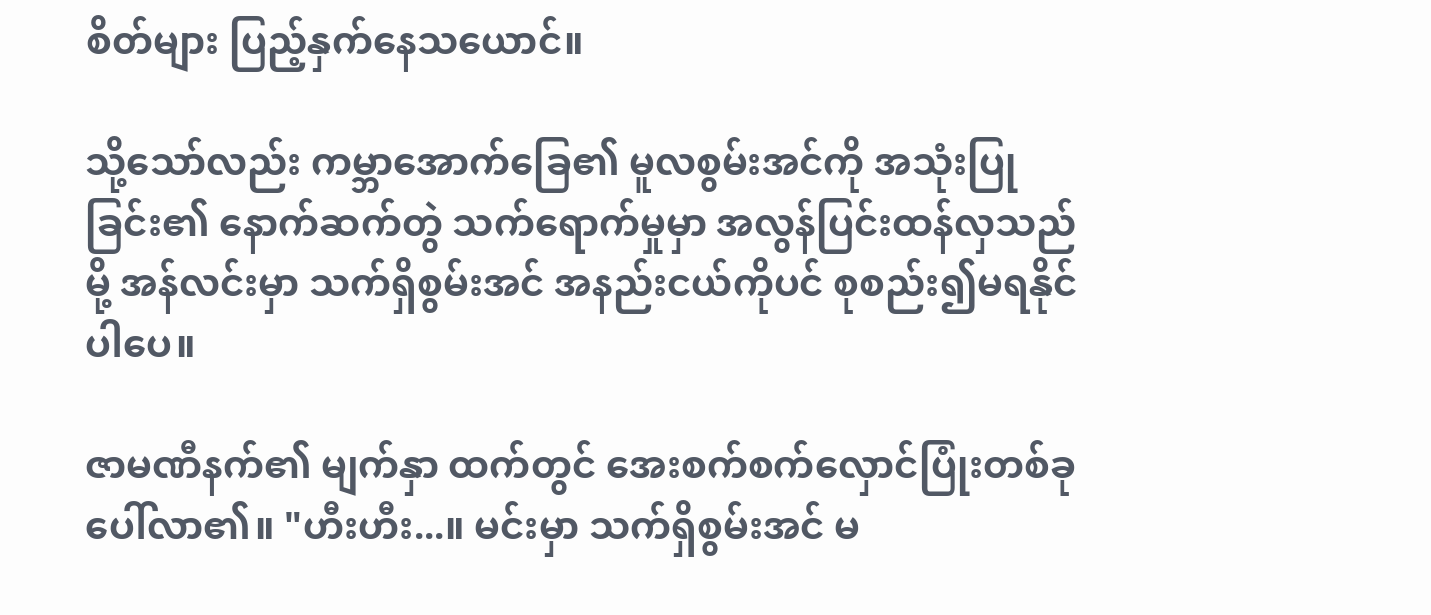စိတ်များ ပြည့်နှက်နေသယောင်။

သို့သော်လည်း ကမ္ဘာအောက်ခြေ၏ မူလစွမ်းအင်ကို အသုံးပြုခြင်း၏ နောက်ဆက်တွဲ သက်ရောက်မှုမှာ အလွန်ပြင်းထန်လှသည်မို့ အန်လင်းမှာ သက်ရှိစွမ်းအင် အနည်းငယ်ကိုပင် စုစည်း၍မရနိုင်ပါပေ။

ဇာမဏီနက်၏ မျက်နှာ ထက်တွင် အေးစက်စက်လှောင်ပြုံးတစ်ခု ပေါ်လာ၏။ "ဟီးဟီး...။ မင်းမှာ သက်ရှိစွမ်းအင် မ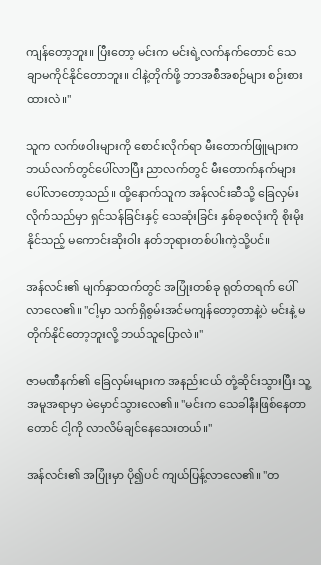ကျန်တော့ဘူး။ ပြီးတော့ မင်းက မင်းရဲ့လက်နက်တောင် သေချာမကိုင်နိုင်တောဘူး။ ငါနဲ့တိုက်ဖို့ ဘာအစီအစဉ်များ စဉ်းစားထားလဲ။"

သူက လက်ဖဝါးများကို စောင်းလိုက်ရာ မီးတောက်ဖြူများက ဘယ်လက်တွင်ပေါ်လာပြီး ညာလက်တွင် မီးတောက်နက်များပေါ်လာတော့သည်။ ထို့နောက်သူက အန်လင်းဆီသို့ ခြေလှမ်းလိုက်သည်မှာ ရှင်သန်ခြင်းနှင့် သေဆုံးခြင်း နှစ်ခုစလုံးကို စိုးမိုးနိုင်သည့် မကောင်းဆိုးဝါး နတ်ဘုရားတစ်ပါးကဲ့သို့ပင်။

အန်လင်း၏ မျက်နှာထက်တွင် အပြုံးတစ်ခု ရုတ်တရက် ပေါ်လာလေ၏။ "ငါ့မှာ သက်ရှိစွမ်းအင်မကျန်တော့တာနဲ့ပဲ မင်းနဲ့ မတိုက်နိုင်တော့ဘူးလို့ ဘယ်သူပြောလဲ။"

ဇာမဏီနက်၏ ခြေလှမ်းများက အနည်းငယ် တုံ့ဆိုင်းသွားပြီး သူ့အမူအရာမှာ မဲမှောင်သွားလေ၏။ "မင်းက သေခါနီးဖြစ်နေတာတောင် ငါ့ကို လာလိမ်ချင်နေသေးတယ်။"

အန်လင်း၏ အပြုံးမှာ ပို၍ပင် ကျယ်ပြန့်လာလေ၏။ "တ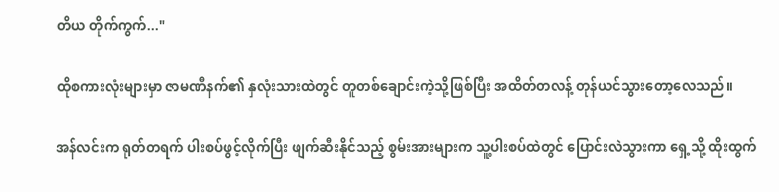တိယ တိုက်ကွက်..."

ထိုစကားလုံးများမှာ ဇာမဏီနက်၏ နှလုံးသားထဲတွင် တူတစ်ချောင်းကဲ့သို့ဖြစ်ပြီး အထိတ်တလန့် တုန်ယင်သွားတော့လေသည်။

အန်လင်းက ရုတ်တရက် ပါးစပ်ဖွင့်လိုက်ပြီး ဖျက်ဆီးနိုင်သည့် စွမ်းအားများက သူ့ပါးစပ်ထဲတွင် ပြောင်းလဲသွားကာ ရှေ့သို့ ထိုးထွက်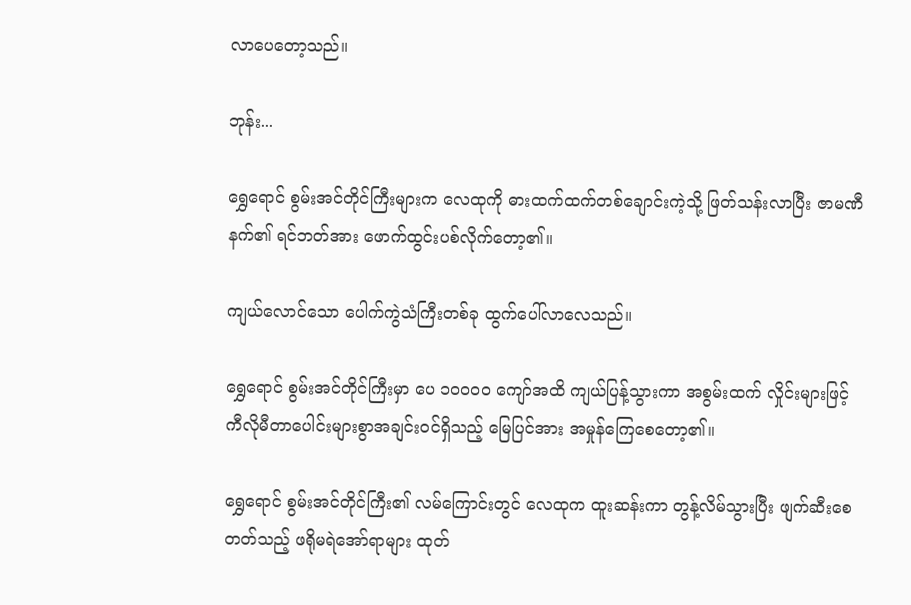လာပေတော့သည်။

ဘုန်း...

ရွှေရောင် စွမ်းအင်တိုင်ကြီးများက လေထုကို ဓားထက်ထက်တစ်ချောင်းကဲ့သို့ ဖြတ်သန်းလာပြီး ဇာမဏီနက်၏ ရင်ဘတ်အား ဖောက်ထွင်းပစ်လိုက်တော့၏။

ကျယ်လောင်သော ပေါက်ကွဲသံကြီးတစ်ခု ထွက်ပေါ်လာလေသည်။

ရွှေရောင် စွမ်းအင်တိုင်ကြီးမှာ ပေ ၁၀၀၀၀ ကျော်အထိ ကျယ်ပြန့်သွားကာ အစွမ်းထက် လှိုင်းများဖြင့် ကီလိုမီတာပေါင်းများစွာအချင်းဝင်ရှိသည့် မြေပြင်အား အမှုန်ကြေစေတော့၏။

ရွှေရောင် စွမ်းအင်တိုင်ကြီး၏ လမ်ကြောင်းတွင် လေထုက ထူးဆန်းကာ တွန့်လိမ်သွားပြီး ဖျက်ဆီးစေတတ်သည့် ဖရိုမရဲအော်ရာများ ထုတ်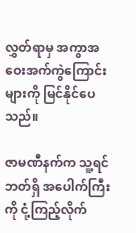လွှတ်ရာမှ အကွာအဝေးအက်ကွဲကြောင်းများကို မြင်နိုင်ပေသည်။

ဇာမဏီနက်က သူ့ရင်ဘတ်ရှိ အပေါက်ကြီးကို ငုံ့ကြည့်လိုက်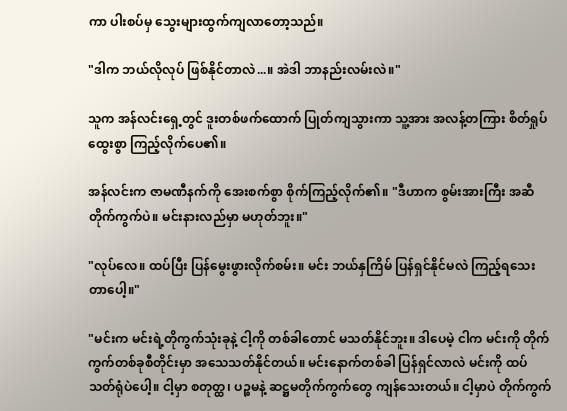ကာ ပါးစပ်မှ သွေးများထွက်ကျလာတော့သည်။

"ဒါက ဘယ်လိုလုပ် ဖြစ်နိုင်တာလဲ...။ အဲဒါ ဘာနည်းလမ်းလဲ။"

သူက အန်လင်းရှေ့တွင် ဒူးတစ်ဖက်ထောက် ပြုတ်ကျသွားကာ သူ့အား အလန့်တကြား စိတ်ရှုပ်ထွေးစွာ ကြည့်လိုက်ပေ၏။

အန်လင်းက ဇာမဏီနက်ကို အေးစက်စွာ စိုက်ကြည့်လိုက်၏။ "ဒီဟာက စွမ်းအားကြီး အဆီတိုက်ကွက်ပဲ။ မင်းနားလည်မှာ မဟုတ်ဘူး။"

"လုပ်လေ။ ထပ်ပြီး ပြန်မွေးဖွားလိုက်စမ်း။ မင်း ဘယ်နှကြိမ် ပြန်ရှင်နိုင်မလဲ ကြည့်ရသေးတာပေါ့။"

"မင်းက မင်းရဲ့တိုကွက်သုံးခုနဲ့ ငါ့ကို တစ်ခါတောင် မသတ်နိုင်ဘူး။ ဒါပေမဲ့ ငါက မင်းကို တိုက်ကွက်တစ်ခုစီတိုင်းမှာ အသေသတ်နိုင်တယ်။ မင်းနောက်တစ်ခါ ပြန်ရှင်လာလဲ မင်းကို ထပ်သတ်ရုံပဲပေါ့။ ငါ့မှာ စတုတ္ထ၊ ပဉ္စမနဲ့ ဆဋ္ဌမတိုက်ကွက်တွေ ကျန်သေးတယ်။ ငါ့မှာပဲ တိုက်ကွက်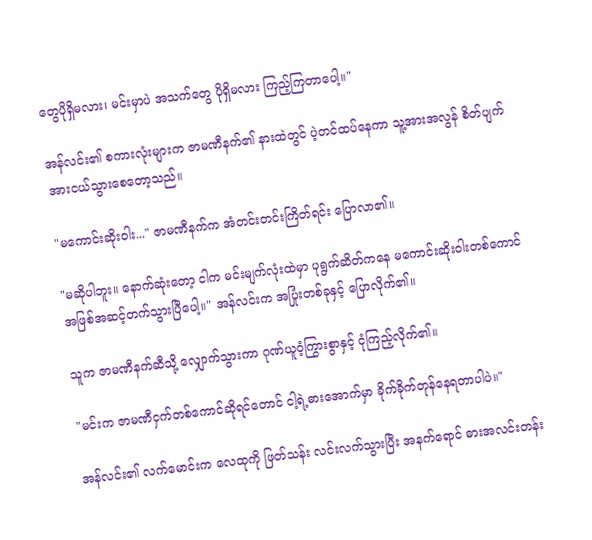တွေပိုရှိမလား၊ မင်းမှာပဲ အသက်တွေ ပိုရှိမလား ကြည့်ကြတာပေါ့။"

အန်လင်း၏ စကားလုံးများက ဇာမဏီနက်၏ နားထဲတွင် ပဲ့တင်ထပ်နေကာ သူ့အားအလွန် စိတ်ပျက်အားငယ်သွားစေတော့သည်။

"မကောင်းဆိုးဝါး..." ဇာမဏီနက်က အံတင်းတင်းကြိတ်ရင်း ပြောလာ၏။

"မဆိုပါဘူး။ နောက်ဆုံးတော့ ငါက မင်းမျက်လုံးထဲမှာ ပုရွက်ဆိတ်ကနေ မကောင်းဆိုးဝါးတစ်ကောင် အဖြစ်အဆင့်တက်သွားပြီပေါ့။" အန်လင်းက အပြုံးတစ်ခုနှင့် ပြောလိုက်၏။

သူက ဇာမဏီနက်ဆီသို့ လျှောက်သွားကာ ဂုဏ်ယူဝံ့ကြွားစွာနှင့် ငုံကြည့်လိုက်၏။

"မင်းက ဇာမဏီငှက်တစ်ကောင်ဆိုရင်တောင် ငါ့ရဲ့ဓားအောက်မှာ ခိုက်ခိုက်တုန်နေရတာပါပဲ။"

အန်လင်း၏ လက်မောင်းက လေထုကို ဖြတ်သန်း လင်းလက်သွားပြီး အနက်ရောင် ဓားအလင်းတန်း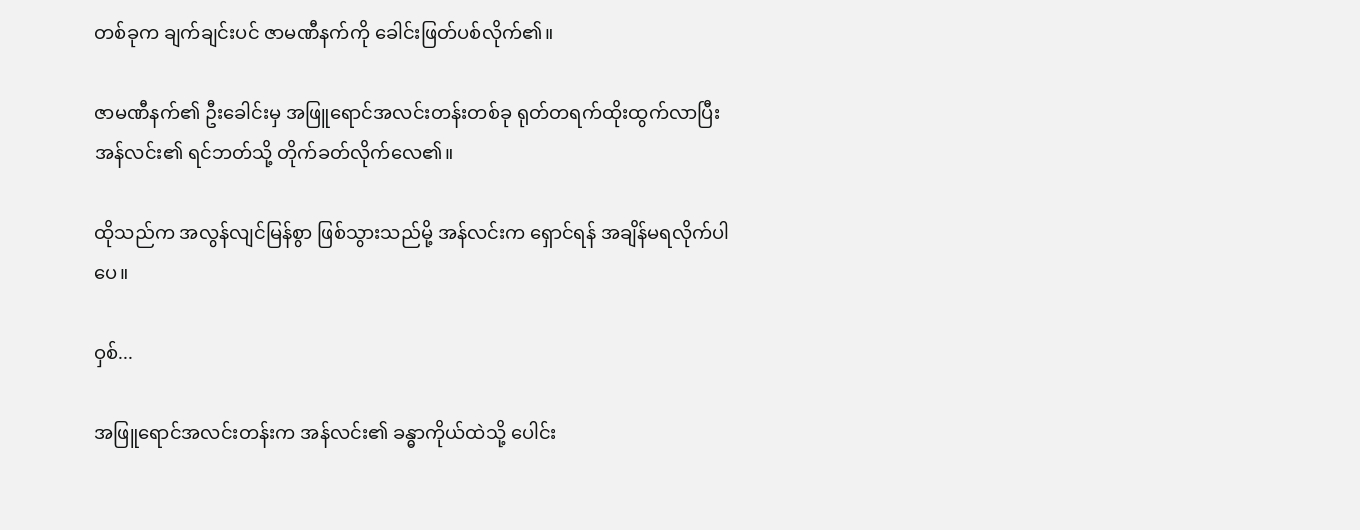တစ်ခုက ချက်ချင်းပင် ဇာမဏီနက်ကို ခေါင်းဖြတ်ပစ်လိုက်၏။

ဇာမဏီနက်၏ ဦးခေါင်းမှ အဖြူရောင်အလင်းတန်းတစ်ခု ရုတ်တရက်ထိုးထွက်လာပြီး အန်လင်း၏ ရင်ဘတ်သို့ တိုက်ခတ်လိုက်လေ၏။

ထိုသည်က အလွန်လျင်မြန်စွာ ဖြစ်သွားသည်မို့ အန်လင်းက ရှောင်ရန် အချိန်မရလိုက်ပါပေ။

ဝှစ်...

အဖြူရောင်အလင်းတန်းက အန်လင်း၏ ခန္ဓာကိုယ်ထဲသို့ ပေါင်း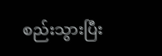စည်းသွားပြီး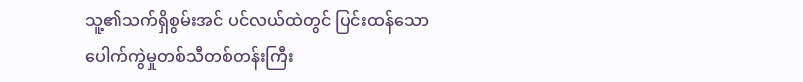သူ့၏သက်ရှိစွမ်းအင် ပင်လယ်ထဲတွင် ပြင်းထန်သော ပေါက်ကွဲမှုတစ်သီတစ်တန်းကြီး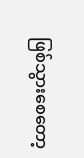ဖြစ်သွားစေတော့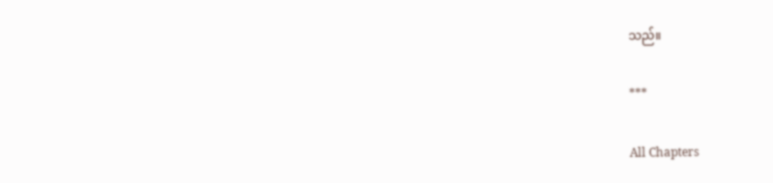သည်။

***

All Chapters